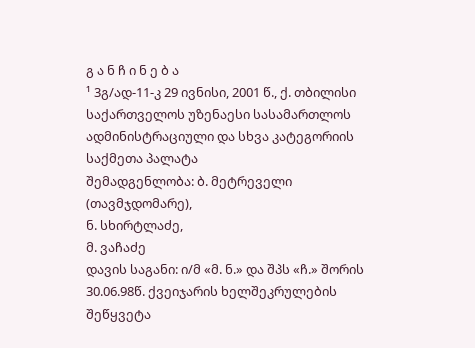გ ა ნ ჩ ი ნ ე ბ ა
¹ 3გ/ად-11-კ 29 ივნისი, 2001 წ., ქ. თბილისი
საქართველოს უზენაესი სასამართლოს ადმინისტრაციული და სხვა კატეგორიის საქმეთა პალატა
შემადგენლობა: ბ. მეტრეველი (თავმჯდომარე),
ნ. სხირტლაძე,
მ. ვაჩაძე
დავის საგანი: ი/მ «მ. ნ.» და შპს «ჩ.» შორის 30.06.98წ. ქვეიჯარის ხელშეკრულების შეწყვეტა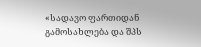«სადავო ფართიდან გამოსახლება და შპს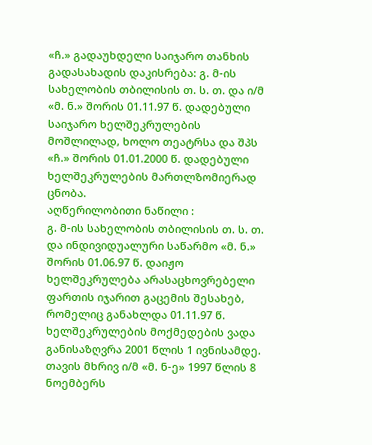«ჩ.» გადაუხდელი საიჯარო თანხის გადასახადის დაკისრება: გ. მ-ის სახელობის თბილისის თ. ს. თ. და ი/მ «მ. ნ.» შორის 01.11.97 წ. დადებული საიჯარო ხელშეკრულების მოშლილად, ხოლო თეატრსა და შპს «ჩ.» შორის 01.01.2000 წ. დადებული ხელშეკრულების მართლზომიერად ცნობა.
აღწერილობითი ნაწილი :
გ. მ-ის სახელობის თბილისის თ. ს. თ. და ინდივიდუალური საწარმო «მ. ნ.» შორის 01.06.97 წ. დაიჟო ხელშეკრულება არასაცხოვრებელი ფართის იჯარით გაცემის შესახებ, რომელიც განახლდა 01.11.97 წ. ხელშეკრულების მოქმედების ვადა განისაზღვრა 2001 წლის 1 ივნისამდე. თავის მხრივ ი/მ «მ. ნ-ე» 1997 წლის 8 ნოემბერს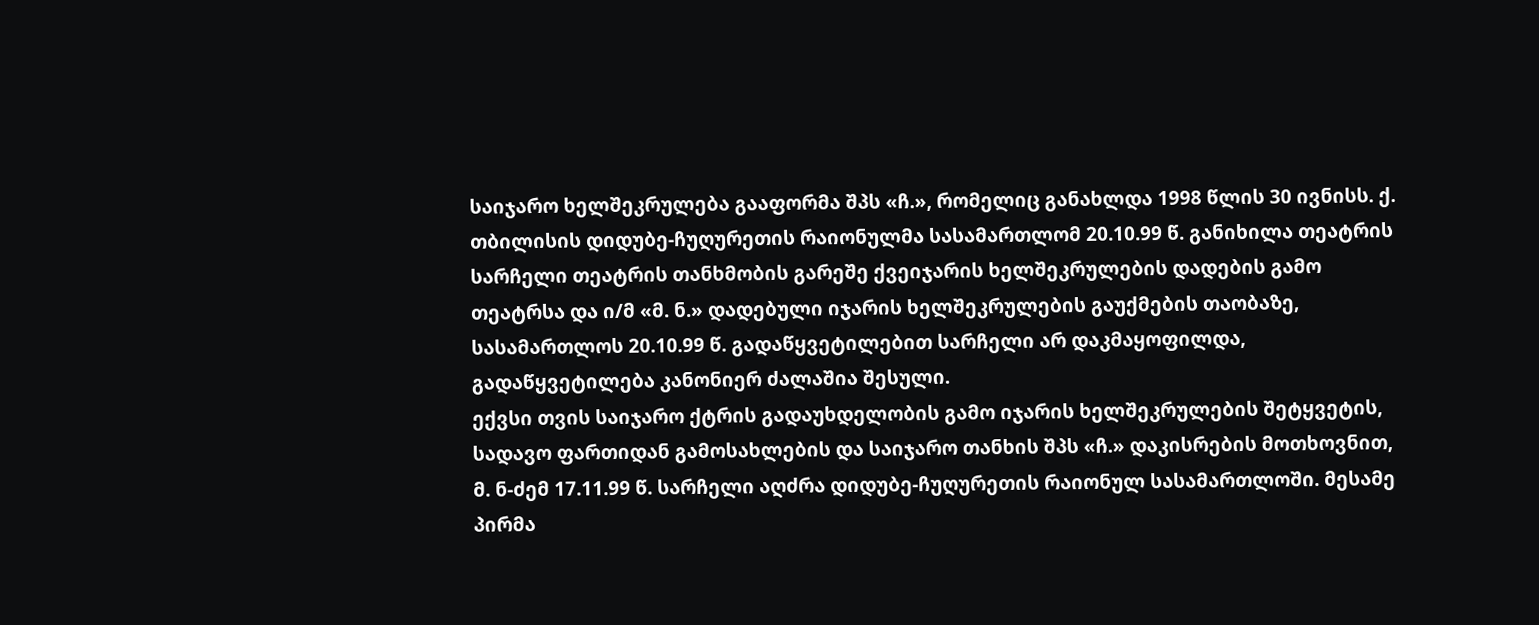საიჯარო ხელშეკრულება გააფორმა შპს «ჩ.», რომელიც განახლდა 1998 წლის 30 ივნისს. ქ. თბილისის დიდუბე-ჩუღურეთის რაიონულმა სასამართლომ 20.10.99 წ. განიხილა თეატრის სარჩელი თეატრის თანხმობის გარეშე ქვეიჯარის ხელშეკრულების დადების გამო თეატრსა და ი/მ «მ. ნ.» დადებული იჯარის ხელშეკრულების გაუქმების თაობაზე, სასამართლოს 20.10.99 წ. გადაწყვეტილებით სარჩელი არ დაკმაყოფილდა, გადაწყვეტილება კანონიერ ძალაშია შესული.
ექვსი თვის საიჯარო ქტრის გადაუხდელობის გამო იჯარის ხელშეკრულების შეტყვეტის, სადავო ფართიდან გამოსახლების და საიჯარო თანხის შპს «ჩ.» დაკისრების მოთხოვნით, მ. ნ-ძემ 17.11.99 წ. სარჩელი აღძრა დიდუბე-ჩუღურეთის რაიონულ სასამართლოში. მესამე პირმა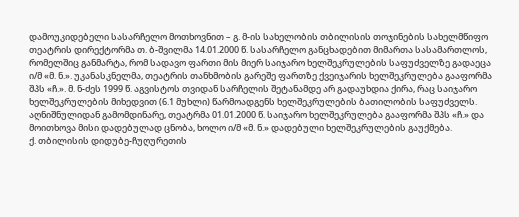დამოუკიდებელი სასარჩელო მოთხოვნით – გ. მ-ის სახელობის თბილისის თოჯინების სახელმწიფო თეატრის დირექტორმა თ. ბ-შვილმა 14.01.2000 წ. სასარჩელო განცხადებით მიმართა სასამართლოს, რომელშიც განმარტა, რომ სადავო ფართი მის მიერ საიჯარო ხელშეკრულების საფუძველზე გადაეცა ი/მ «მ. ნ.». უკანასკნელმა, თეატრის თანხმობის გარეშე ფართზე ქვეიჯარის ხელშეკრულება გააფორმა შპს «ჩ.». მ. ნ-ძეს 1999 წ. აგვისტოს თვიდან სარჩელის შეტანამდე არ გადაუხდია ქირა, რაც საიჯარო ხელშეკრულების მიხედვით (6.1 მუხლი) წარმოადგენს ხელშეკრულების ბათილობის საფუძველს. აღნიშნულიდან გამომდინარე, თეატრმა 01.01.2000 წ. საიჯარო ხელშეკრულება გააფორმა შპს «ჩ.» და მოითხოვა მისი დადებულად ცნობა, ხოლო ი/მ «მ. ნ.» დადებული ხელშეკრულების გაუქმება.
ქ. თბილისის დიდუბე-ჩუღურეთის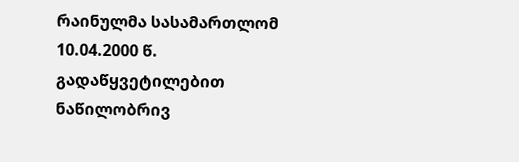რაინულმა სასამართლომ 10.04.2000 წ. გადაწყვეტილებით ნაწილობრივ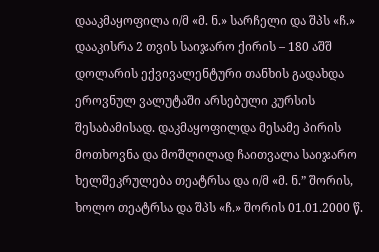დააკმაყოფილა ი/მ «მ. ნ.» სარჩელი და შპს «ჩ.» დააკისრა 2 თვის საიჯარო ქირის – 180 აშშ დოლარის ექვივალენტური თანხის გადახდა ეროვნულ ვალუტაში არსებული კურსის შესაბამისად. დაკმაყოფილდა მესამე პირის მოთხოვნა და მოშლილად ჩაითვალა საიჯარო ხელშეკრულება თეატრსა და ი/მ «მ. ნ.” შორის, ხოლო თეატრსა და შპს «ჩ.» შორის 01.01.2000 წ.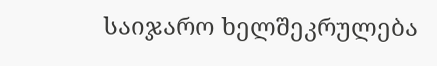საიჯარო ხელშეკრულება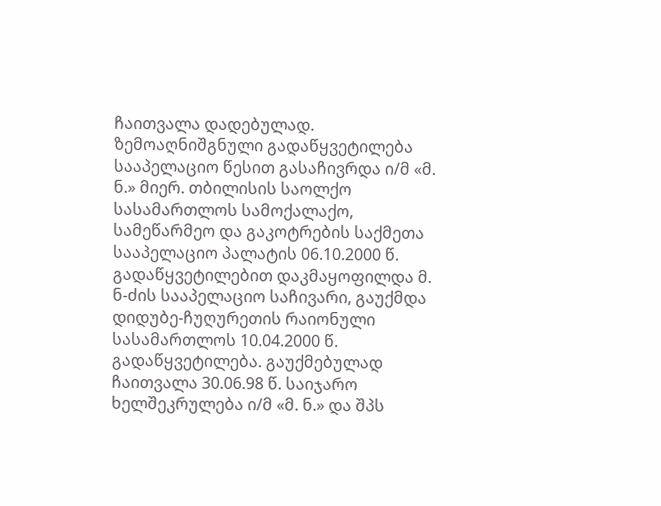ჩაითვალა დადებულად. ზემოაღნიშგნული გადაწყვეტილება სააპელაციო წესით გასაჩივრდა ი/მ «მ. ნ.» მიერ. თბილისის საოლქო სასამართლოს სამოქალაქო, სამეწარმეო და გაკოტრების საქმეთა სააპელაციო პალატის 06.10.2000 წ. გადაწყვეტილებით დაკმაყოფილდა მ. ნ-ძის სააპელაციო საჩივარი, გაუქმდა დიდუბე-ჩუღურეთის რაიონული სასამართლოს 10.04.2000 წ. გადაწყვეტილება. გაუქმებულად ჩაითვალა 30.06.98 წ. საიჯარო ხელშეკრულება ი/მ «მ. ნ.» და შპს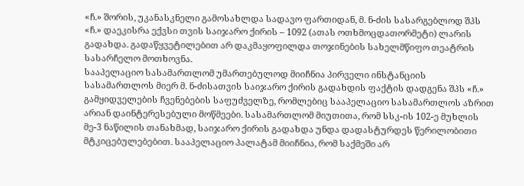«ჩ.» შორის, უკანასკნელი გამოსახლდა სადავო ფართიდან, მ. ნ-ძის სასარგებლოდ შპს «ჩ.» დაეკისრა ექვსი თვის საიჯარო ქირის – 1092 (ათას ოთხმოცდათორმეტი) ლარის გადახდა. გადაწყვეტილებით არ დაკმაყოფილდა თოჯინების სახელმწიფო თეატრის სასარჩელო მოთხოვნა.
სააპელაციო სასამართლომ უმართებულოდ მიიჩნია პირველი ინსტანციის სასამართლოს მიერ მ. ნ-ძისათვის საიჯარო ქირის გადახდის ფაქტის დადგენა შპს «ჩ.» გამყიდველების ჩვენებების საფუძველზე, რომლებიც სააპელაციო სასამართლოს აზრით არიან დაინტერესებული მოწმეები. სასამართლომ მიუთითა, რომ სსკ-ის 102-ე მუხლის მე-3 ნაწილის თანახმად, საიჯარო ქირის გადახდა უნდა დადასტურდეს წერილობითი მტკიცებულებებით. სააპელაციო პალატამ მიიჩნია, რომ საქმეში არ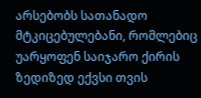არსებობს სათანადო მტკიცებულებანი, რომლებიც უარყოფენ საიჯარო ქირის ზედიზედ ექვსი თვის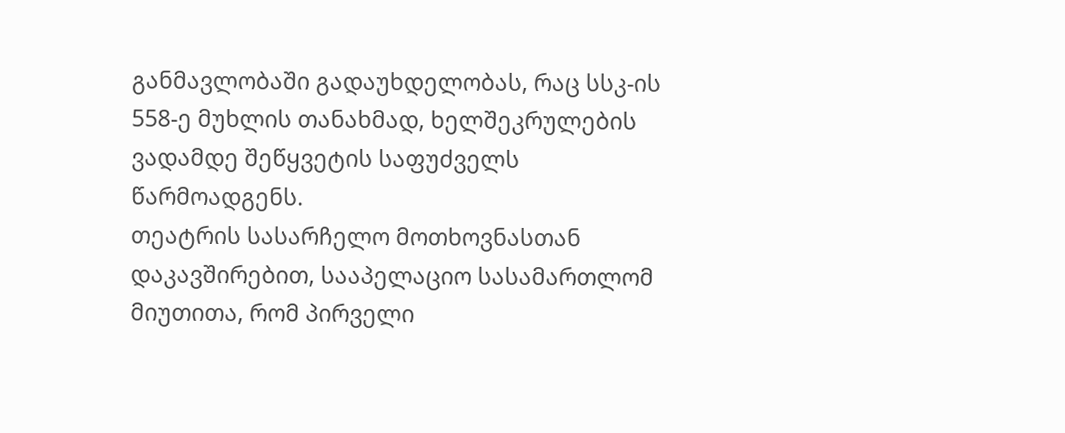განმავლობაში გადაუხდელობას, რაც სსკ-ის 558-ე მუხლის თანახმად, ხელშეკრულების ვადამდე შეწყვეტის საფუძველს წარმოადგენს.
თეატრის სასარჩელო მოთხოვნასთან დაკავშირებით, სააპელაციო სასამართლომ მიუთითა, რომ პირველი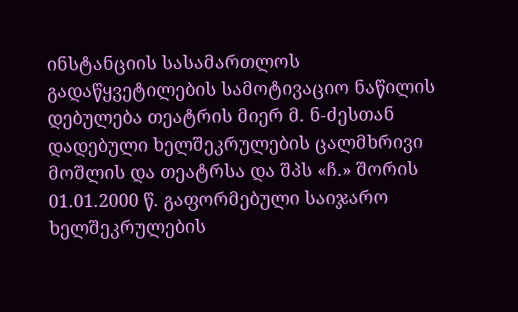ინსტანციის სასამართლოს გადაწყვეტილების სამოტივაციო ნაწილის დებულება თეატრის მიერ მ. ნ-ძესთან დადებული ხელშეკრულების ცალმხრივი მოშლის და თეატრსა და შპს «ჩ.» შორის 01.01.2000 წ. გაფორმებული საიჯარო ხელშეკრულების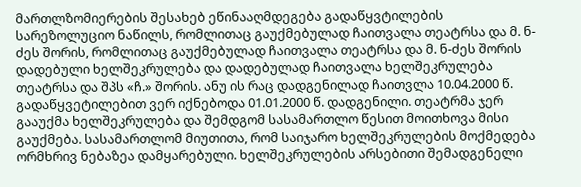მართლზომიერების შესახებ ეწინააღმდეგება გადაწყვტილების სარეზოლუციო ნაწილს, რომლითაც გაუქმებულად ჩაითვალა თეატრსა და მ. ნ-ძეს შორის, რომლითაც გაუქმებულად ჩაითვალა თეატრსა და მ. ნ-ძეს შორის დადებული ხელშეკრულება და დადებულად ჩაითვალა ხელშეკრულება თეატრსა და შპს «ჩ.» შორის. ანუ ის რაც დადგენილად ჩაითვლა 10.04.2000 წ. გადაწყვეტილებით ვერ იქნებოდა 01.01.2000 წ. დადგენილი. თეატრმა ჯერ გააუქმა ხელშეკრულება და შემდგომ სასამართლო წესით მოითხოვა მისი გაუქმება. სასამართლომ მიუთითა, რომ საიჯარო ხელშეკრულების მოქმედება ორმხრივ ნებაზეა დამყარებული. ხელშეკრულების არსებითი შემადგენელი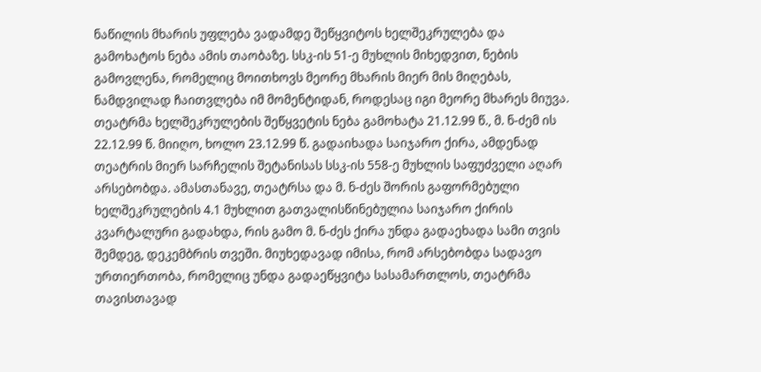ნაწილის მხარის უფლება ვადამდე შეწყვიტოს ხელშეკრულება და გამოხატოს ნება ამის თაობაზე. სსკ-ის 51-ე მუხლის მიხედვით, ნების გამოვლენა, რომელიც მოითხოვს მეორე მხარის მიერ მის მიღებას, ნამდვილად ჩაითვლება იმ მომენტიდან, როდესაც იგი მეორე მხარეს მიუვა. თეატრმა ხელშეკრულების შეწყვეტის ნება გამოხატა 21.12.99 წ., მ. ნ-ძემ ის 22.12.99 წ. მიიღო, ხოლო 23.12.99 წ. გადაიხადა საიჯარო ქირა, ამდენად თეატრის მიერ სარჩელის შეტანისას სსკ-ის 558-ე მუხლის საფუძველი აღარ არსებობდა. ამასთანავე, თეატრსა და მ. ნ-ძეს შორის გაფორმებული ხელშეკრულების 4.1 მუხლით გათვალისწინებულია საიჯარო ქირის კვარტალური გადახდა, რის გამო მ. ნ-ძეს ქირა უნდა გადაეხადა სამი თვის შემდეგ, დეკემბრის თვეში. მიუხედავად იმისა, რომ არსებობდა სადავო ურთიერთობა, რომელიც უნდა გადაეწყვიტა სასამართლოს, თეატრმა თავისთავად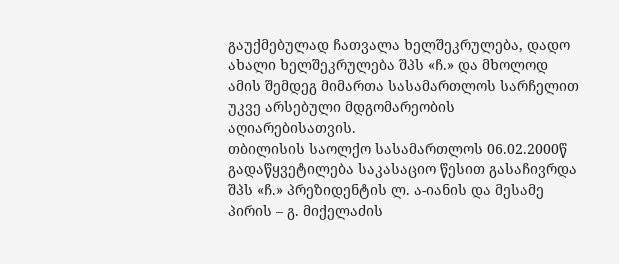გაუქმებულად ჩათვალა ხელშეკრულება, დადო ახალი ხელშეკრულება შპს «ჩ.» და მხოლოდ ამის შემდეგ მიმართა სასამართლოს სარჩელით უკვე არსებული მდგომარეობის აღიარებისათვის.
თბილისის საოლქო სასამართლოს 06.02.2000წ გადაწყვეტილება საკასაციო წესით გასაჩივრდა შპს «ჩ.» პრეზიდენტის ლ. ა-იანის და მესამე პირის – გ. მიქელაძის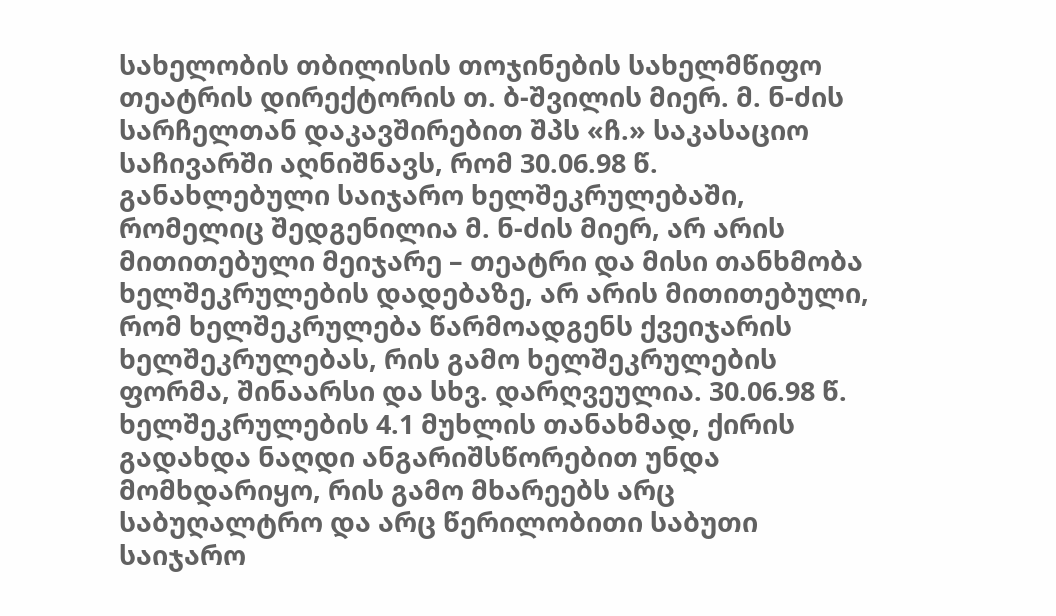სახელობის თბილისის თოჯინების სახელმწიფო თეატრის დირექტორის თ. ბ-შვილის მიერ. მ. ნ-ძის სარჩელთან დაკავშირებით შპს «ჩ.» საკასაციო საჩივარში აღნიშნავს, რომ 30.06.98 წ. განახლებული საიჯარო ხელშეკრულებაში, რომელიც შედგენილია მ. ნ-ძის მიერ, არ არის მითითებული მეიჯარე – თეატრი და მისი თანხმობა ხელშეკრულების დადებაზე, არ არის მითითებული, რომ ხელშეკრულება წარმოადგენს ქვეიჯარის ხელშეკრულებას, რის გამო ხელშეკრულების ფორმა, შინაარსი და სხვ. დარღვეულია. 30.06.98 წ. ხელშეკრულების 4.1 მუხლის თანახმად, ქირის გადახდა ნაღდი ანგარიშსწორებით უნდა მომხდარიყო, რის გამო მხარეებს არც საბუღალტრო და არც წერილობითი საბუთი საიჯარო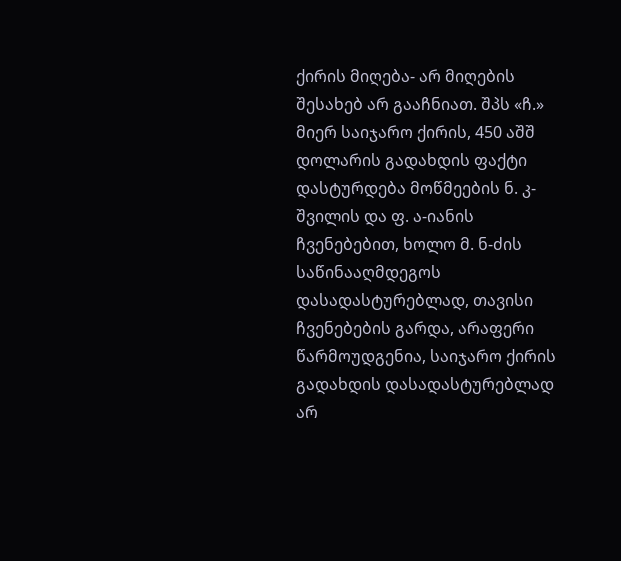ქირის მიღება- არ მიღების შესახებ არ გააჩნიათ. შპს «ჩ.» მიერ საიჯარო ქირის, 450 აშშ დოლარის გადახდის ფაქტი დასტურდება მოწმეების ნ. კ-შვილის და ფ. ა-იანის ჩვენებებით, ხოლო მ. ნ-ძის საწინააღმდეგოს დასადასტურებლად, თავისი ჩვენებების გარდა, არაფერი წარმოუდგენია, საიჯარო ქირის გადახდის დასადასტურებლად არ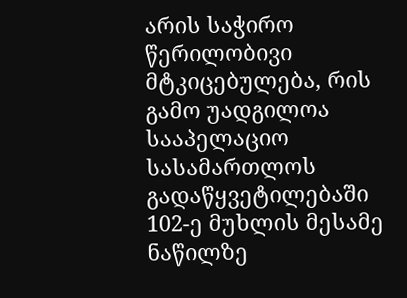არის საჭირო წერილობივი მტკიცებულება, რის გამო უადგილოა სააპელაციო სასამართლოს გადაწყვეტილებაში 102-ე მუხლის მესამე ნაწილზე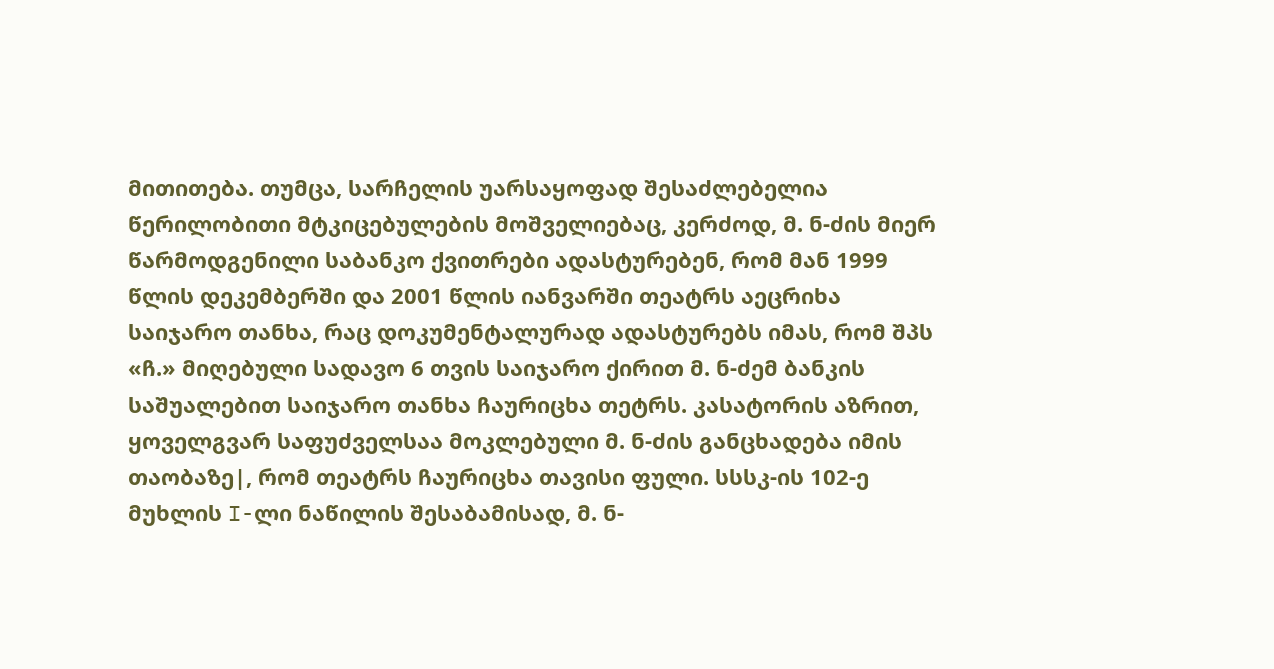მითითება. თუმცა, სარჩელის უარსაყოფად შესაძლებელია წერილობითი მტკიცებულების მოშველიებაც, კერძოდ, მ. ნ-ძის მიერ წარმოდგენილი საბანკო ქვითრები ადასტურებენ, რომ მან 1999 წლის დეკემბერში და 2001 წლის იანვარში თეატრს აეცრიხა საიჯარო თანხა, რაც დოკუმენტალურად ადასტურებს იმას, რომ შპს «ჩ.» მიღებული სადავო 6 თვის საიჯარო ქირით მ. ნ-ძემ ბანკის საშუალებით საიჯარო თანხა ჩაურიცხა თეტრს. კასატორის აზრით, ყოველგვარ საფუძველსაა მოკლებული მ. ნ-ძის განცხადება იმის თაობაზე|, რომ თეატრს ჩაურიცხა თავისი ფული. სსსკ-ის 102-ე მუხლის I-ლი ნაწილის შესაბამისად, მ. ნ-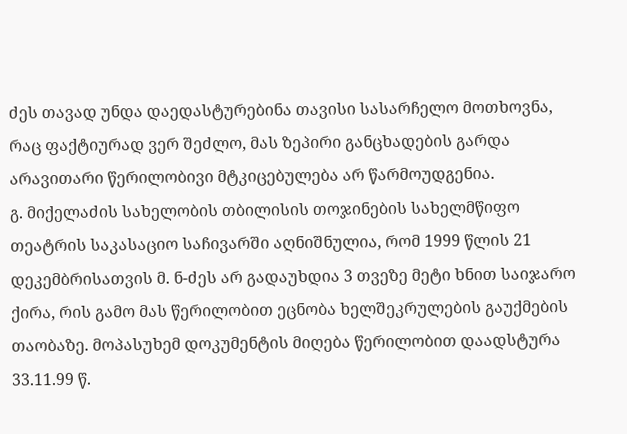ძეს თავად უნდა დაედასტურებინა თავისი სასარჩელო მოთხოვნა, რაც ფაქტიურად ვერ შეძლო, მას ზეპირი განცხადების გარდა არავითარი წერილობივი მტკიცებულება არ წარმოუდგენია.
გ. მიქელაძის სახელობის თბილისის თოჯინების სახელმწიფო თეატრის საკასაციო საჩივარში აღნიშნულია, რომ 1999 წლის 21 დეკემბრისათვის მ. ნ-ძეს არ გადაუხდია 3 თვეზე მეტი ხნით საიჯარო ქირა, რის გამო მას წერილობით ეცნობა ხელშეკრულების გაუქმების თაობაზე. მოპასუხემ დოკუმენტის მიღება წერილობით დაადსტურა 33.11.99 წ.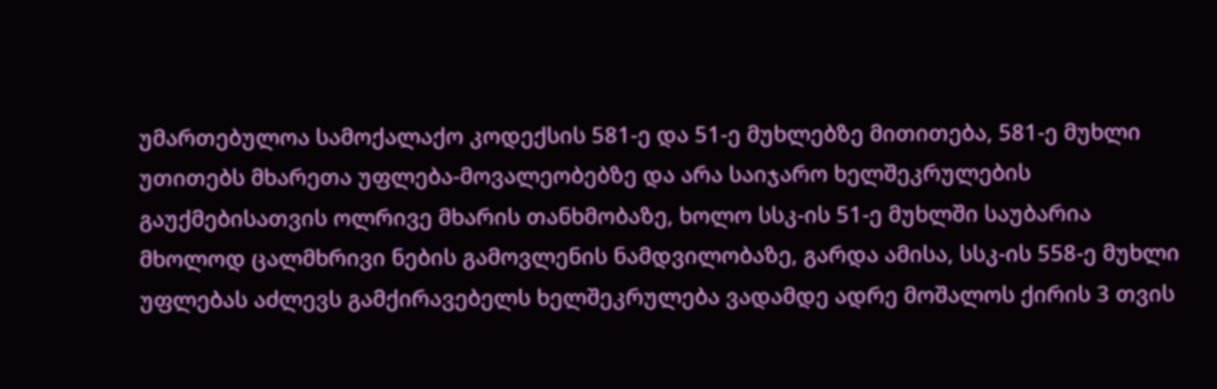უმართებულოა სამოქალაქო კოდექსის 581-ე და 51-ე მუხლებზე მითითება, 581-ე მუხლი უთითებს მხარეთა უფლება-მოვალეობებზე და არა საიჯარო ხელშეკრულების გაუქმებისათვის ოლრივე მხარის თანხმობაზე, ხოლო სსკ-ის 51-ე მუხლში საუბარია მხოლოდ ცალმხრივი ნების გამოვლენის ნამდვილობაზე, გარდა ამისა, სსკ-ის 558-ე მუხლი უფლებას აძლევს გამქირავებელს ხელშეკრულება ვადამდე ადრე მოშალოს ქირის 3 თვის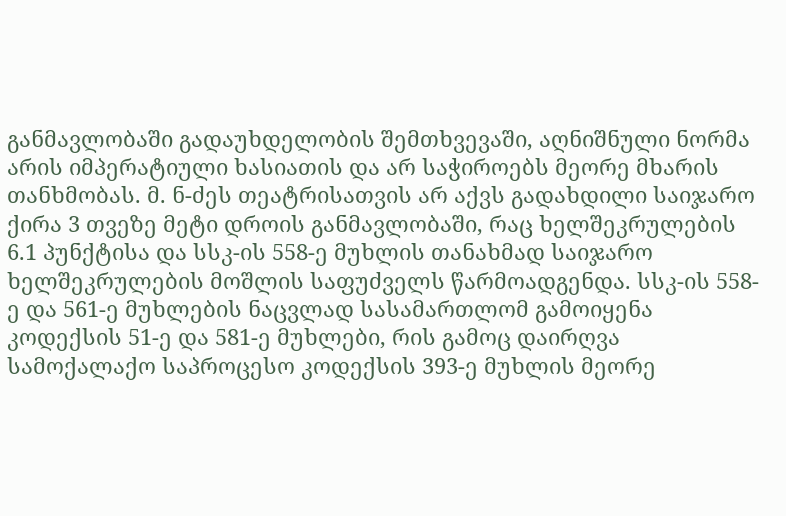განმავლობაში გადაუხდელობის შემთხვევაში, აღნიშნული ნორმა არის იმპერატიული ხასიათის და არ საჭიროებს მეორე მხარის თანხმობას. მ. ნ-ძეს თეატრისათვის არ აქვს გადახდილი საიჯარო ქირა 3 თვეზე მეტი დროის განმავლობაში, რაც ხელშეკრულების 6.1 პუნქტისა და სსკ-ის 558-ე მუხლის თანახმად საიჯარო ხელშეკრულების მოშლის საფუძველს წარმოადგენდა. სსკ-ის 558-ე და 561-ე მუხლების ნაცვლად სასამართლომ გამოიყენა კოდექსის 51-ე და 581-ე მუხლები, რის გამოც დაირღვა სამოქალაქო საპროცესო კოდექსის 393-ე მუხლის მეორე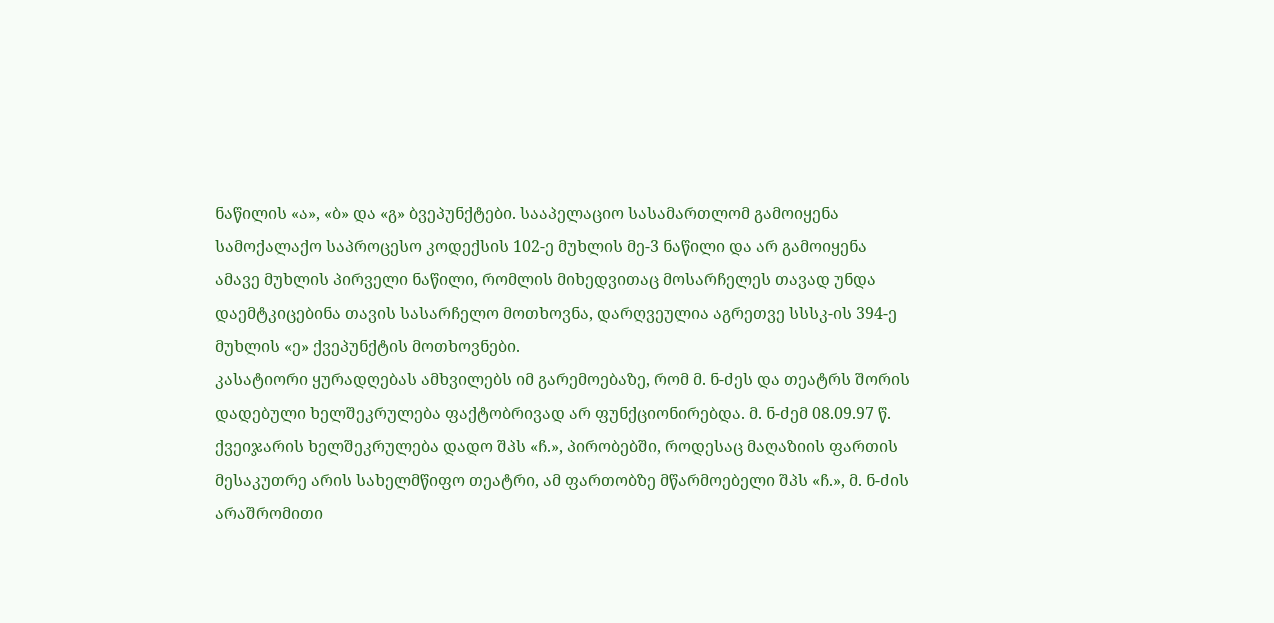ნაწილის «ა», «ბ» და «გ» ბვეპუნქტები. სააპელაციო სასამართლომ გამოიყენა სამოქალაქო საპროცესო კოდექსის 102-ე მუხლის მე-3 ნაწილი და არ გამოიყენა ამავე მუხლის პირველი ნაწილი, რომლის მიხედვითაც მოსარჩელეს თავად უნდა დაემტკიცებინა თავის სასარჩელო მოთხოვნა, დარღვეულია აგრეთვე სსსკ-ის 394-ე მუხლის «ე» ქვეპუნქტის მოთხოვნები.
კასატიორი ყურადღებას ამხვილებს იმ გარემოებაზე, რომ მ. ნ-ძეს და თეატრს შორის დადებული ხელშეკრულება ფაქტობრივად არ ფუნქციონირებდა. მ. ნ-ძემ 08.09.97 წ. ქვეიჯარის ხელშეკრულება დადო შპს «ჩ.», პირობებში, როდესაც მაღაზიის ფართის მესაკუთრე არის სახელმწიფო თეატრი, ამ ფართობზე მწარმოებელი შპს «ჩ.», მ. ნ-ძის არაშრომითი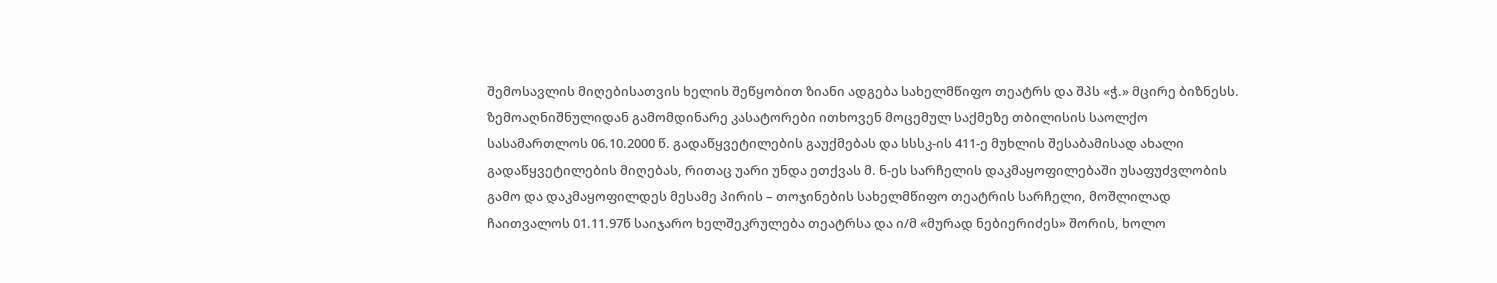შემოსავლის მიღებისათვის ხელის შეწყობით ზიანი ადგება სახელმწიფო თეატრს და შპს «ჭ.» მცირე ბიზნესს.
ზემოაღნიშნულიდან გამომდინარე კასატორები ითხოვენ მოცემულ საქმეზე თბილისის საოლქო სასამართლოს 06.10.2000 წ. გადაწყვეტილების გაუქმებას და სსსკ-ის 411-ე მუხლის შესაბამისად ახალი გადაწყვეტილების მიღებას, რითაც უარი უნდა ეთქვას მ. ნ-ეს სარჩელის დაკმაყოფილებაში უსაფუძვლობის გამო და დაკმაყოფილდეს მესამე პირის – თოჯინების სახელმწიფო თეატრის სარჩელი, მოშლილად ჩაითვალოს 01.11.97წ საიჯარო ხელშეკრულება თეატრსა და ი/მ «მურად ნებიერიძეს» შორის, ხოლო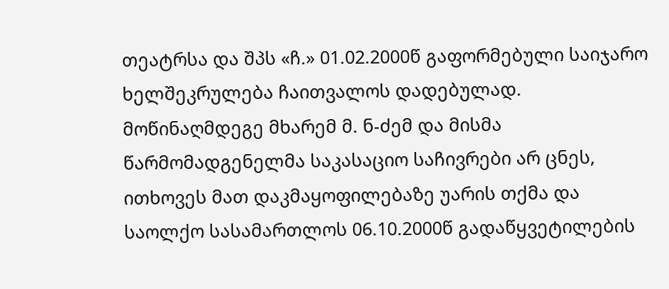თეატრსა და შპს «ჩ.» 01.02.2000წ გაფორმებული საიჯარო ხელშეკრულება ჩაითვალოს დადებულად.
მოწინაღმდეგე მხარემ მ. ნ-ძემ და მისმა წარმომადგენელმა საკასაციო საჩივრები არ ცნეს, ითხოვეს მათ დაკმაყოფილებაზე უარის თქმა და საოლქო სასამართლოს 06.10.2000წ გადაწყვეტილების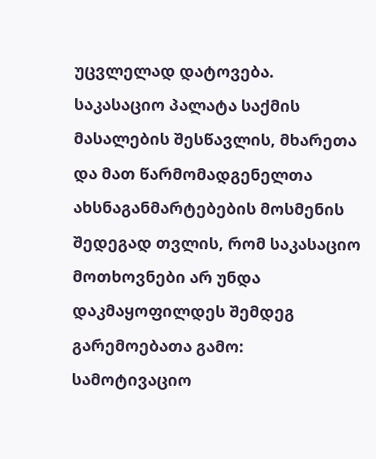უცვლელად დატოვება.
საკასაციო პალატა საქმის მასალების შესწავლის, მხარეთა და მათ წარმომადგენელთა ახსნაგანმარტებების მოსმენის შედეგად თვლის, რომ საკასაციო მოთხოვნები არ უნდა დაკმაყოფილდეს შემდეგ გარემოებათა გამო:
სამოტივაციო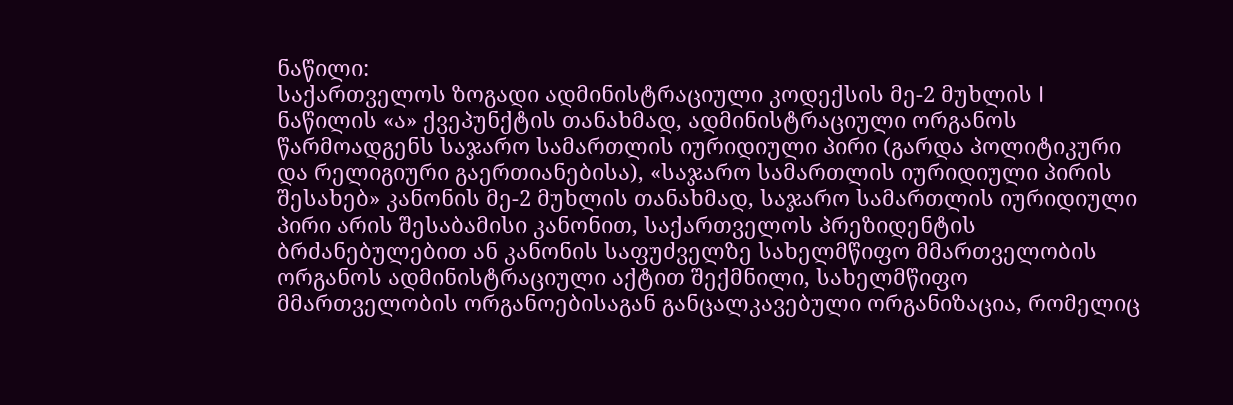ნაწილი:
საქართველოს ზოგადი ადმინისტრაციული კოდექსის მე-2 მუხლის I ნაწილის «ა» ქვეპუნქტის თანახმად, ადმინისტრაციული ორგანოს წარმოადგენს საჯარო სამართლის იურიდიული პირი (გარდა პოლიტიკური და რელიგიური გაერთიანებისა), «საჯარო სამართლის იურიდიული პირის შესახებ» კანონის მე-2 მუხლის თანახმად, საჯარო სამართლის იურიდიული პირი არის შესაბამისი კანონით, საქართველოს პრეზიდენტის ბრძანებულებით ან კანონის საფუძველზე სახელმწიფო მმართველობის ორგანოს ადმინისტრაციული აქტით შექმნილი, სახელმწიფო მმართველობის ორგანოებისაგან განცალკავებული ორგანიზაცია, რომელიც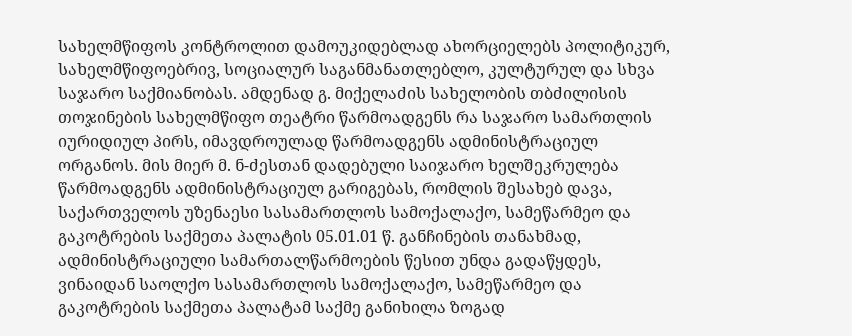სახელმწიფოს კონტროლით დამოუკიდებლად ახორციელებს პოლიტიკურ, სახელმწიფოებრივ, სოციალურ საგანმანათლებლო, კულტურულ და სხვა საჯარო საქმიანობას. ამდენად გ. მიქელაძის სახელობის თბძილისის თოჯინების სახელმწიფო თეატრი წარმოადგენს რა საჯარო სამართლის იურიდიულ პირს, იმავდროულად წარმოადგენს ადმინისტრაციულ ორგანოს. მის მიერ მ. ნ-ძესთან დადებული საიჯარო ხელშეკრულება წარმოადგენს ადმინისტრაციულ გარიგებას, რომლის შესახებ დავა, საქართველოს უზენაესი სასამართლოს სამოქალაქო, სამეწარმეო და გაკოტრების საქმეთა პალატის 05.01.01 წ. განჩინების თანახმად, ადმინისტრაციული სამართალწარმოების წესით უნდა გადაწყდეს, ვინაიდან საოლქო სასამართლოს სამოქალაქო, სამეწარმეო და გაკოტრების საქმეთა პალატამ საქმე განიხილა ზოგად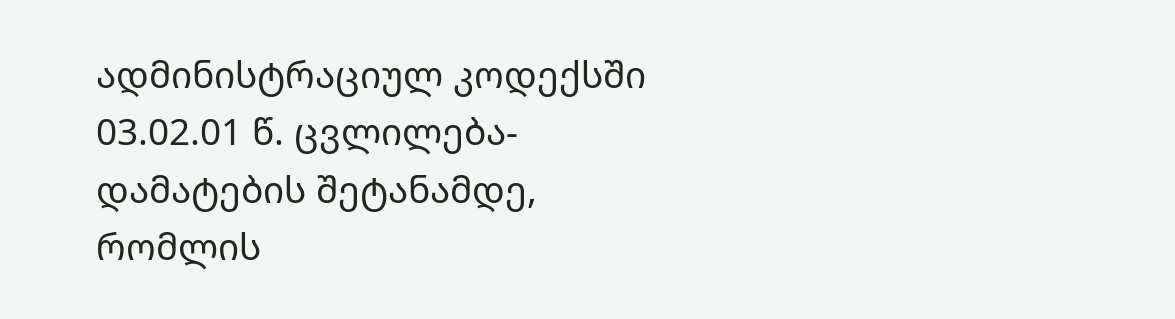ადმინისტრაციულ კოდექსში 03.02.01 წ. ცვლილება-დამატების შეტანამდე, რომლის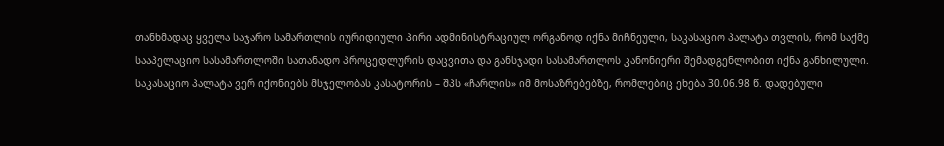თანხმადაც ყველა საჯარო სამართლის იურიდიული პირი ადმინისტრაციულ ორგანოდ იქნა მიჩნეული, საკასაციო პალატა თვლის, რომ საქმე სააპელაციო სასამართლოში სათანადო პროცედლურის დაცვითა და განსჯადი სასამართლოს კანონიერი შემადგენლობით იქნა განხილული.
საკასაციო პალატა ვერ იქონიებს მსჯელობას კასატორის – შპს «ჩარლის» იმ მოსაზრებებზე, რომლებიც ეხება 30.06.98 წ. დადებული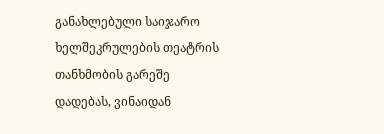განახლებული საიჯარო ხელშეკრულების თეატრის თანხმობის გარეშე დადებას, ვინაიდან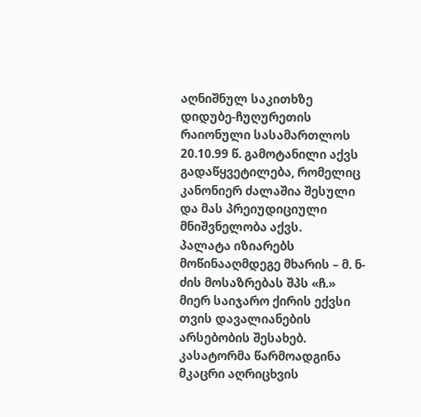აღნიშნულ საკითხზე დიდუბე-ჩუღურეთის რაიონული სასამართლოს 20.10.99 წ. გამოტანილი აქვს გადაწყვეტილება, რომელიც კანონიერ ძალაშია შესული და მას პრეიუდიციული მნიშვნელობა აქვს.
პალატა იზიარებს მოწინააღმდეგე მხარის – მ. ნ-ძის მოსაზრებას შპს «ჩ.» მიერ საიჯარო ქირის ექვსი თვის დავალიანების არსებობის შესახებ. კასატორმა წარმოადგინა მკაცრი აღრიცხვის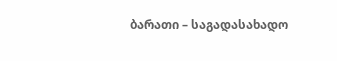ბარათი – საგადასახადო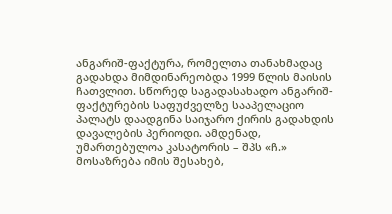ანგარიშ-ფაქტურა, რომელთა თანახმადაც გადახდა მიმდინარეობდა 1999 წლის მაისის ჩათვლით. სწორედ საგადასახადო ანგარიშ-ფაქტურების საფუძველზე სააპელაციო პალატს დაადგინა საიჯარო ქირის გადახდის დავალების პერიოდი. ამდენად, უმართებულოა კასატორის – შპს «ჩ.» მოსაზრება იმის შესახებ,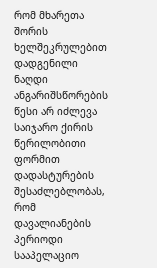რომ მხარეთა შორის ხელშეკრულებით დადგენილი ნაღდი ანგარიშსწორების წესი არ იძლევა საიჯარო ქირის წერილობითი ფორმით დადასტურების შესაძლებლობას, რომ დავალიანების პერიოდი სააპელაციო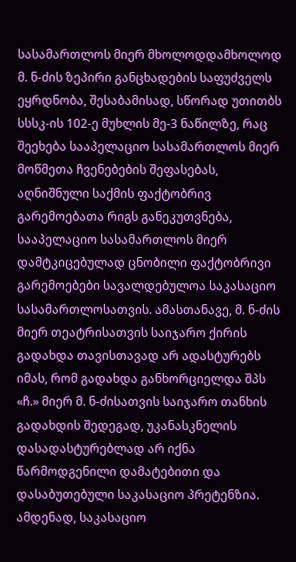სასამართლოს მიერ მხოლოდდამხოლოდ მ. ნ-ძის ზეპირი განცხადების საფუძველს ეყრდნობა, შესაბამისად, სწორად უთითბს სსსკ-ის 102-ე მუხლის მე-3 ნაწილზე, რაც შეეხება სააპელაციო სასამართლოს მიერ მოწმეთა ჩვენებების შეფასებას, აღნიშნული საქმის ფაქტობრივ გარემოებათა რიგს განეკუთვნება, სააპელაციო სასამართლოს მიერ დამტკიცებულად ცნობილი ფაქტობრივი გარემოებები სავალდებულოა საკასაციო სასამართლოსათვის. ამასთანავე, მ. ნ-ძის მიერ თეატრისათვის საიჯარო ქირის გადახდა თავისთავად არ ადასტურებს იმას, რომ გადახდა განხორციელდა შპს «ჩ.» მიერ მ. ნ-ძისათვის საიჯარო თანხის გადახდის შედეგად, უკანასკნელის დასადასტურებლად არ იქნა წარმოდგენილი დამატებითი და დასაბუთებული საკასაციო პრეტენზია. ამდენად, საკასაციო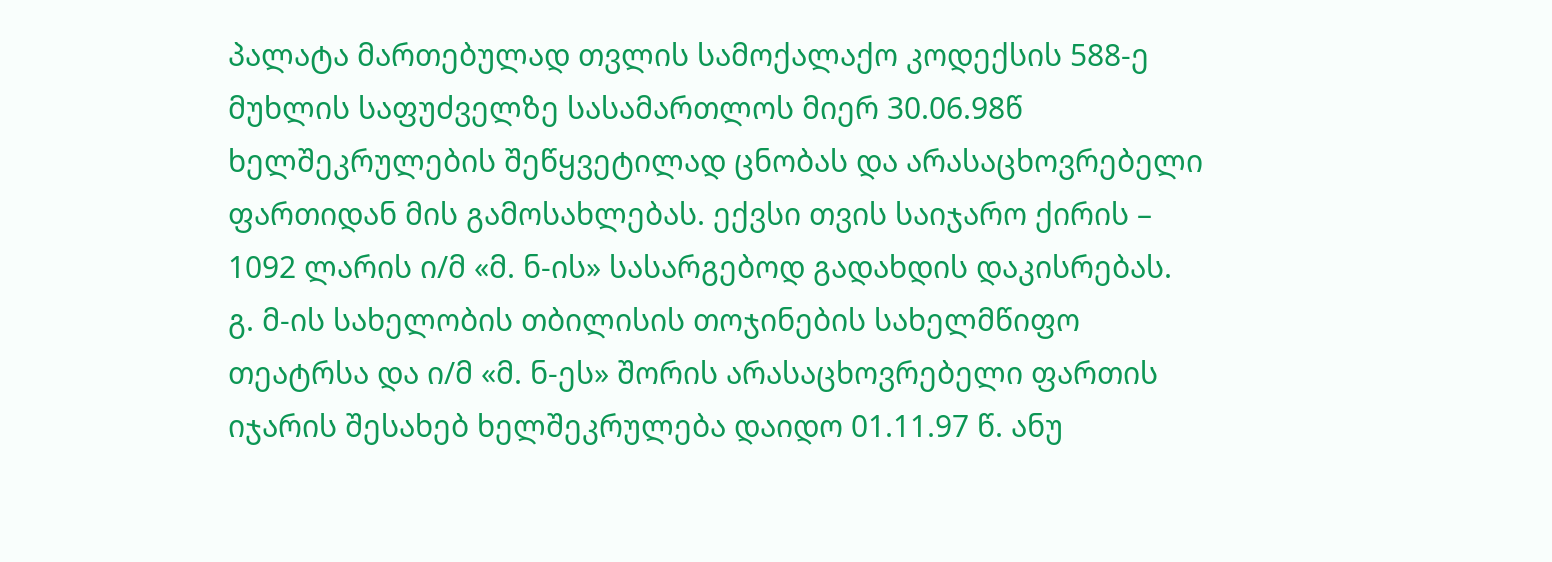პალატა მართებულად თვლის სამოქალაქო კოდექსის 588-ე მუხლის საფუძველზე სასამართლოს მიერ 30.06.98წ ხელშეკრულების შეწყვეტილად ცნობას და არასაცხოვრებელი ფართიდან მის გამოსახლებას. ექვსი თვის საიჯარო ქირის – 1092 ლარის ი/მ «მ. ნ-ის» სასარგებოდ გადახდის დაკისრებას.
გ. მ-ის სახელობის თბილისის თოჯინების სახელმწიფო თეატრსა და ი/მ «მ. ნ-ეს» შორის არასაცხოვრებელი ფართის იჯარის შესახებ ხელშეკრულება დაიდო 01.11.97 წ. ანუ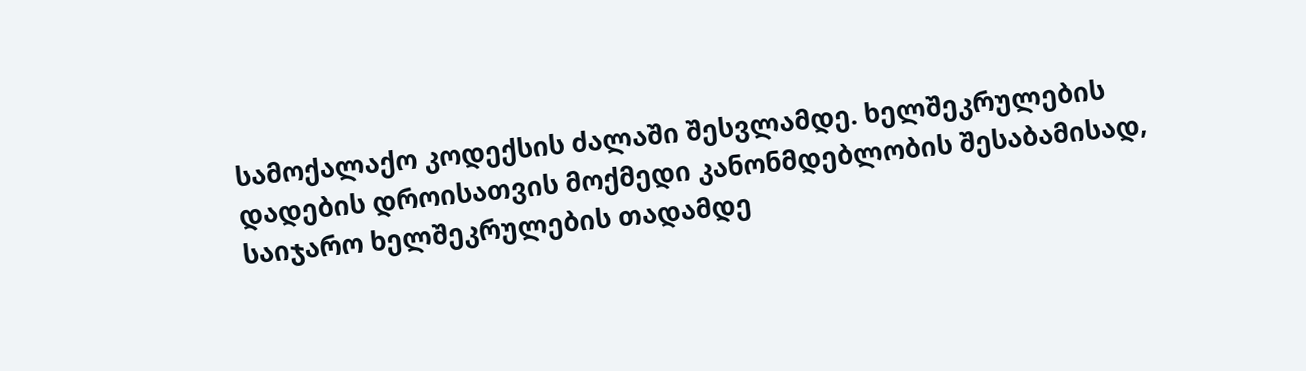სამოქალაქო კოდექსის ძალაში შესვლამდე. ხელშეკრულების დადების დროისათვის მოქმედი კანონმდებლობის შესაბამისად, საიჯარო ხელშეკრულების თადამდე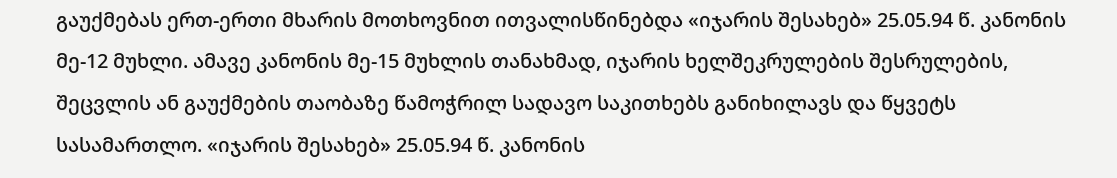გაუქმებას ერთ-ერთი მხარის მოთხოვნით ითვალისწინებდა «იჯარის შესახებ» 25.05.94 წ. კანონის მე-12 მუხლი. ამავე კანონის მე-15 მუხლის თანახმად, იჯარის ხელშეკრულების შესრულების, შეცვლის ან გაუქმების თაობაზე წამოჭრილ სადავო საკითხებს განიხილავს და წყვეტს სასამართლო. «იჯარის შესახებ» 25.05.94 წ. კანონის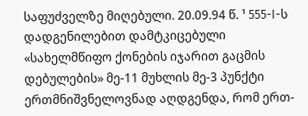საფუძველზე მიღებული. 20.09.94 წ. ¹ 555-I-ს დადგენილებით დამტკიცებული «სახელმწიფო ქონების იჯარით გაცმის დებულების» მე-11 მუხლის მე-3 პუნქტი ერთმნიშვნელოვნად აღდგენდა, რომ ერთ-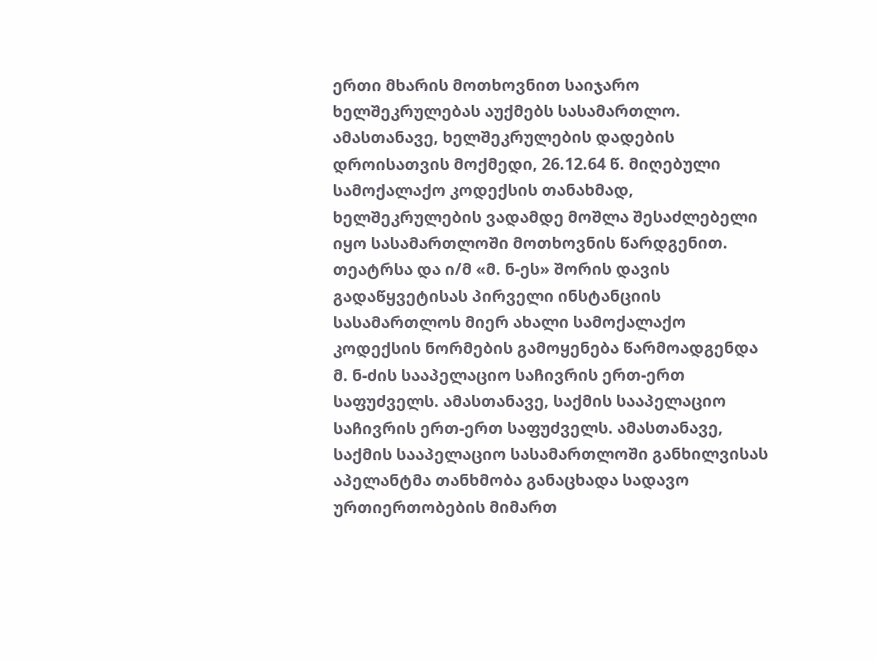ერთი მხარის მოთხოვნით საიჯარო ხელშეკრულებას აუქმებს სასამართლო. ამასთანავე, ხელშეკრულების დადების დროისათვის მოქმედი, 26.12.64 წ. მიღებული სამოქალაქო კოდექსის თანახმად, ხელშეკრულების ვადამდე მოშლა შესაძლებელი იყო სასამართლოში მოთხოვნის წარდგენით. თეატრსა და ი/მ «მ. ნ-ეს» შორის დავის გადაწყვეტისას პირველი ინსტანციის სასამართლოს მიერ ახალი სამოქალაქო კოდექსის ნორმების გამოყენება წარმოადგენდა მ. ნ-ძის სააპელაციო საჩივრის ერთ-ერთ საფუძველს. ამასთანავე, საქმის სააპელაციო საჩივრის ერთ-ერთ საფუძველს. ამასთანავე, საქმის სააპელაციო სასამართლოში განხილვისას აპელანტმა თანხმობა განაცხადა სადავო ურთიერთობების მიმართ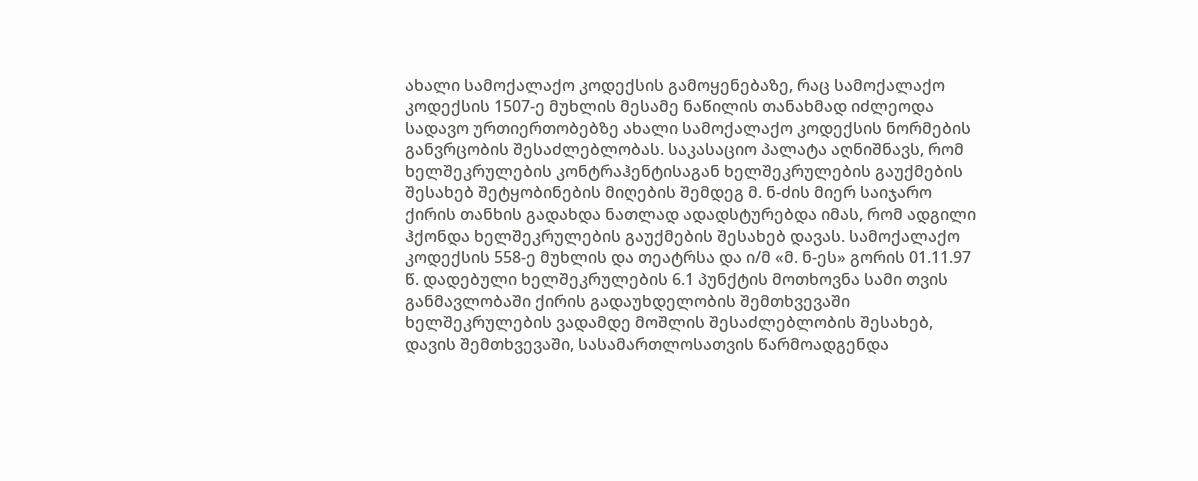ახალი სამოქალაქო კოდექსის გამოყენებაზე, რაც სამოქალაქო კოდექსის 1507-ე მუხლის მესამე ნაწილის თანახმად იძლეოდა სადავო ურთიერთობებზე ახალი სამოქალაქო კოდექსის ნორმების განვრცობის შესაძლებლობას. საკასაციო პალატა აღნიშნავს, რომ ხელშეკრულების კონტრაჰენტისაგან ხელშეკრულების გაუქმების შესახებ შეტყობინების მიღების შემდეგ მ. ნ-ძის მიერ საიჯარო ქირის თანხის გადახდა ნათლად ადადსტურებდა იმას, რომ ადგილი ჰქონდა ხელშეკრულების გაუქმების შესახებ დავას. სამოქალაქო კოდექსის 558-ე მუხლის და თეატრსა და ი/მ «მ. ნ-ეს» გორის 01.11.97 წ. დადებული ხელშეკრულების 6.1 პუნქტის მოთხოვნა სამი თვის განმავლობაში ქირის გადაუხდელობის შემთხვევაში ხელშეკრულების ვადამდე მოშლის შესაძლებლობის შესახებ, დავის შემთხვევაში, სასამართლოსათვის წარმოადგენდა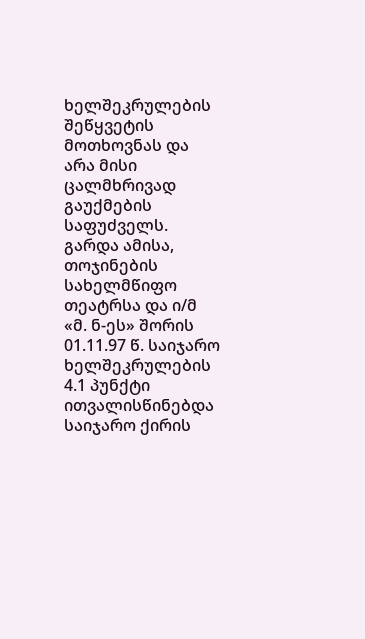ხელშეკრულების შეწყვეტის მოთხოვნას და არა მისი ცალმხრივად გაუქმების საფუძველს.
გარდა ამისა, თოჯინების სახელმწიფო თეატრსა და ი/მ «მ. ნ-ეს» შორის 01.11.97 წ. საიჯარო ხელშეკრულების 4.1 პუნქტი ითვალისწინებდა საიჯარო ქირის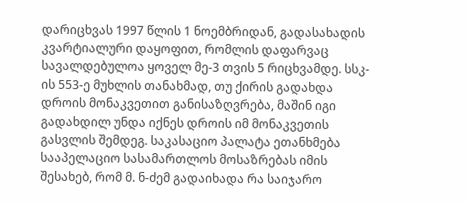დარიცხვას 1997 წლის 1 ნოემბრიდან, გადასახადის კვარტიალური დაყოფით, რომლის დაფარვაც სავალდებულოა ყოველ მე-3 თვის 5 რიცხვამდე. სსკ-ის 553-ე მუხლის თანახმად, თუ ქირის გადახდა დროის მონაკვეთით განისაზღვრება, მაშინ იგი გადახდილ უნდა იქნეს დროის იმ მონაკვეთის გასვლის შემდეგ. საკასაციო პალატა ეთანხმება სააპელაციო სასამართლოს მოსაზრებას იმის შესახებ, რომ მ. ნ-ძემ გადაიხადა რა საიჯარო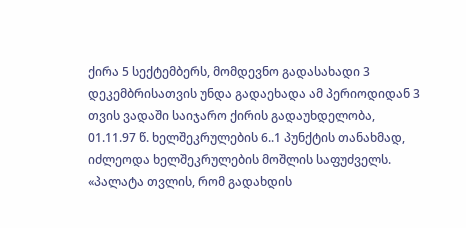ქირა 5 სექტემბერს, მომდევნო გადასახადი 3 დეკემბრისათვის უნდა გადაეხადა ამ პერიოდიდან 3 თვის ვადაში საიჯარო ქირის გადაუხდელობა, 01.11.97 წ. ხელშეკრულების 6..1 პუნქტის თანახმად, იძლეოდა ხელშეკრულების მოშლის საფუძველს. «პალატა თვლის, რომ გადახდის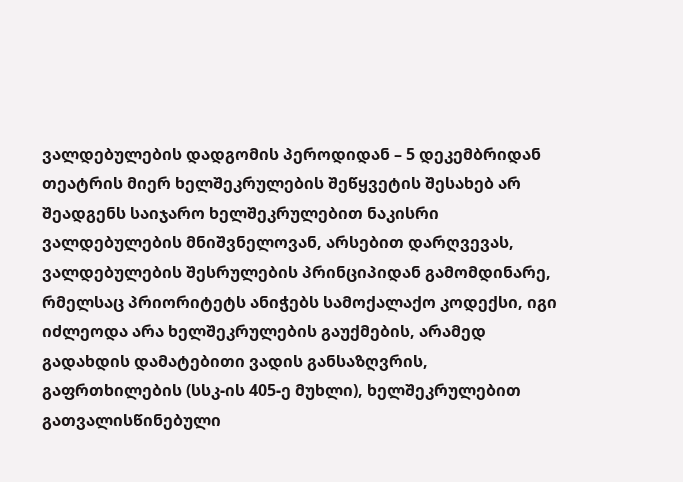ვალდებულების დადგომის პეროდიდან – 5 დეკემბრიდან თეატრის მიერ ხელშეკრულების შეწყვეტის შესახებ არ შეადგენს საიჯარო ხელშეკრულებით ნაკისრი ვალდებულების მნიშვნელოვან, არსებით დარღვევას, ვალდებულების შესრულების პრინციპიდან გამომდინარე, რმელსაც პრიორიტეტს ანიჭებს სამოქალაქო კოდექსი, იგი იძლეოდა არა ხელშეკრულების გაუქმების, არამედ გადახდის დამატებითი ვადის განსაზღვრის, გაფრთხილების (სსკ-ის 405-ე მუხლი), ხელშეკრულებით გათვალისწინებული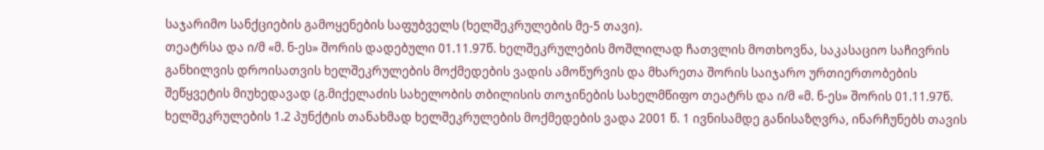საჯარიმო სანქციების გამოყენების საფუბველს (ხელშეკრულების მე-5 თავი).
თეატრსა და ი/მ «მ. ნ-ეს» შორის დადებული 01.11.97წ. ხელშეკრულების მოშლილად ჩათვლის მოთხოვნა, საკასაციო საჩივრის განხილვის დროისათვის ხელშეკრულების მოქმედების ვადის ამოწურვის და მხარეთა შორის საიჯარო ურთიერთობების შეწყვეტის მიუხედავად (გ.მიქელაძის სახელობის თბილისის თოჯინების სახელმწიფო თეატრს და ი/მ «მ. ნ-ეს» შორის 01.11.97წ. ხელშეკრულების 1.2 პუნქტის თანახმად ხელშეკრულების მოქმედების ვადა 2001 წ. 1 ივნისამდე განისაზღვრა, ინარჩუნებს თავის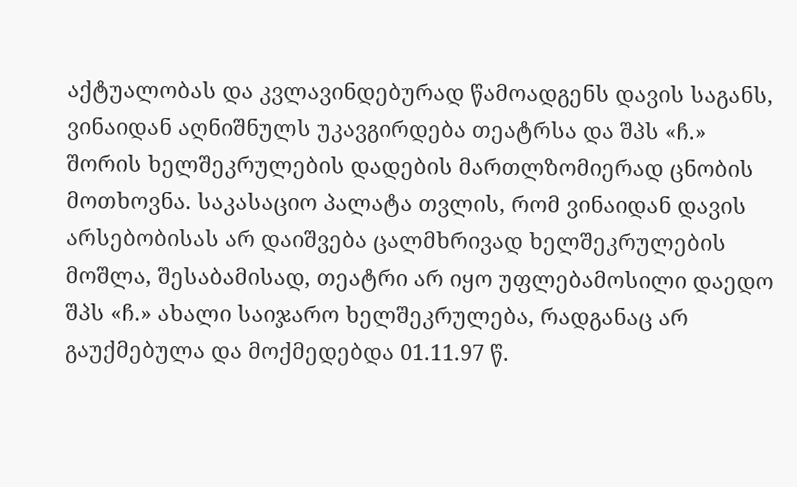აქტუალობას და კვლავინდებურად წამოადგენს დავის საგანს, ვინაიდან აღნიშნულს უკავგირდება თეატრსა და შპს «ჩ.» შორის ხელშეკრულების დადების მართლზომიერად ცნობის მოთხოვნა. საკასაციო პალატა თვლის, რომ ვინაიდან დავის არსებობისას არ დაიშვება ცალმხრივად ხელშეკრულების მოშლა, შესაბამისად, თეატრი არ იყო უფლებამოსილი დაედო შპს «ჩ.» ახალი საიჯარო ხელშეკრულება, რადგანაც არ გაუქმებულა და მოქმედებდა 01.11.97 წ.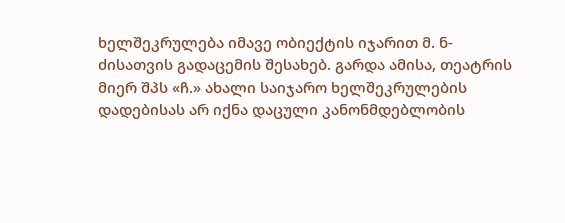ხელშეკრულება იმავე ობიექტის იჯარით მ. ნ-ძისათვის გადაცემის შესახებ. გარდა ამისა, თეატრის მიერ შპს «ჩ.» ახალი საიჯარო ხელშეკრულების დადებისას არ იქნა დაცული კანონმდებლობის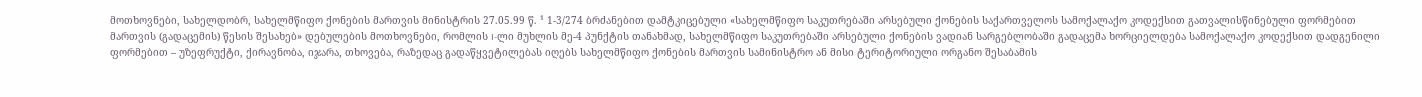მოთხოვნები, სახელდობრ, სახელმწიფო ქონების მართვის მინისტრის 27.05.99 წ. ¹ 1-3/274 ბრძანებით დამტკიცებული «სახელმწიფო საკუთრებაში არსებული ქონების საქართველოს სამოქალაქო კოდექსით გათვალისწინებული ფორმებით მართვის (გადაცემის) წესის შესახებ» დებულების მოთხოვნები, რომლის I-ლი მუხლის მე-4 პუნქტის თანახმად, სახელმწიფო საკუთრებაში არსებული ქონების ვადიან სარგებლობაში გადაცემა ხორციელდება სამოქალაქო კოდექსით დადგენილი ფორმებით – უზეფრუქტი, ქირავნობა, იჯარა, თხოვება, რაზედაც გადაწყვეტილებას იღებს სახელმწიფო ქონების მართვის სამინისტრო ან მისი ტერიტორიული ორგანო შესაბამის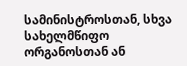სამინისტროსთან, სხვა სახელმწიფო ორგანოსთან ან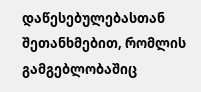დაწესებულებასთან შეთანხმებით, რომლის გამგებლობაშიც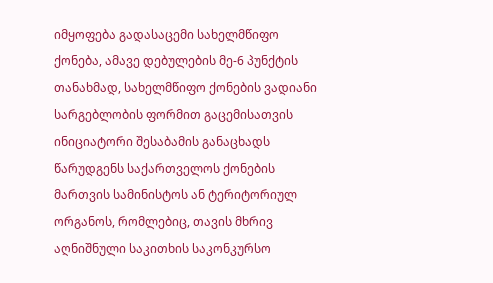იმყოფება გადასაცემი სახელმწიფო ქონება, ამავე დებულების მე-6 პუნქტის თანახმად, სახელმწიფო ქონების ვადიანი სარგებლობის ფორმით გაცემისათვის ინიციატორი შესაბამის განაცხადს წარუდგენს საქართველოს ქონების მართვის სამინისტოს ან ტერიტორიულ ორგანოს, რომლებიც, თავის მხრივ აღნიშნული საკითხის საკონკურსო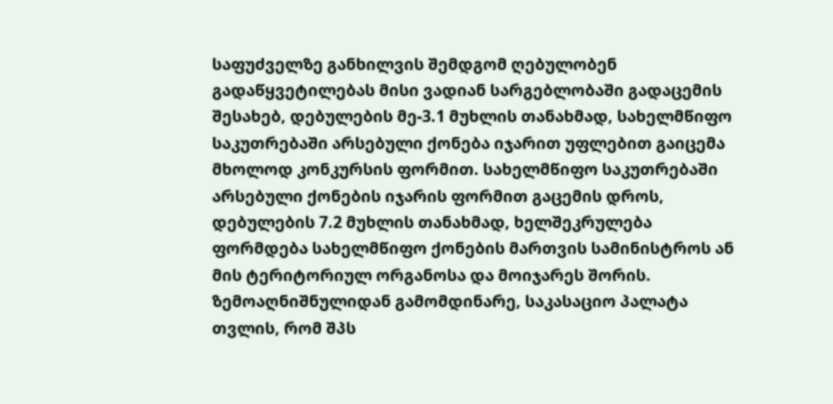საფუძველზე განხილვის შემდგომ ღებულობენ გადაწყვეტილებას მისი ვადიან სარგებლობაში გადაცემის შესახებ, დებულების მე-3.1 მუხლის თანახმად, სახელმწიფო საკუთრებაში არსებული ქონება იჯარით უფლებით გაიცემა მხოლოდ კონკურსის ფორმით. სახელმწიფო საკუთრებაში არსებული ქონების იჯარის ფორმით გაცემის დროს, დებულების 7.2 მუხლის თანახმად, ხელშეკრულება ფორმდება სახელმწიფო ქონების მართვის სამინისტროს ან მის ტერიტორიულ ორგანოსა და მოიჯარეს შორის.
ზემოაღნიშნულიდან გამომდინარე, საკასაციო პალატა თვლის, რომ შპს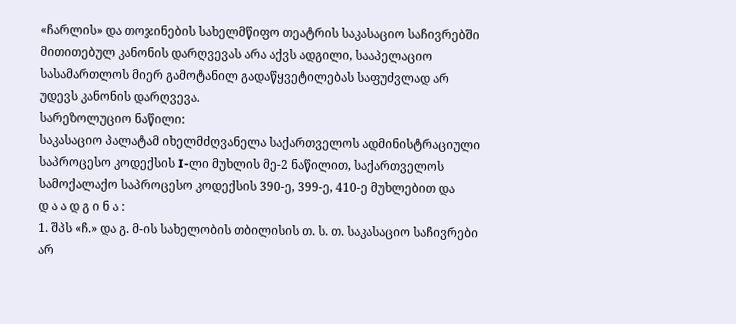«ჩარლის» და თოჯინების სახელმწიფო თეატრის საკასაციო საჩივრებში მითითებულ კანონის დარღვევას არა აქვს ადგილი, სააპელაციო სასამართლოს მიერ გამოტანილ გადაწყვეტილებას საფუძვლად არ უდევს კანონის დარღვევა.
სარეზოლუციო ნაწილი:
საკასაციო პალატამ იხელმძღვანელა საქართველოს ადმინისტრაციული საპროცესო კოდექსის I-ლი მუხლის მე-2 ნაწილით, საქართველოს სამოქალაქო საპროცესო კოდექსის 390-ე, 399-ე, 410-ე მუხლებით და
დ ა ა დ გ ი ნ ა :
1. შპს «ჩ.» და გ. მ-ის სახელობის თბილისის თ. ს. თ. საკასაციო საჩივრები არ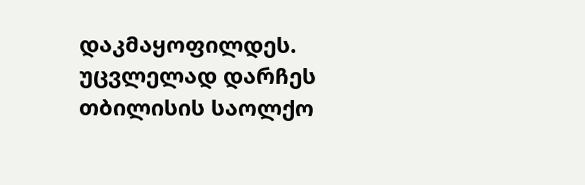დაკმაყოფილდეს. უცვლელად დარჩეს თბილისის საოლქო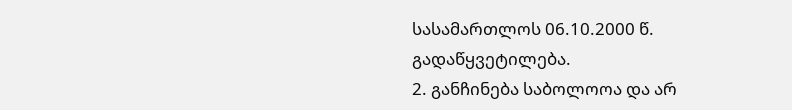სასამართლოს 06.10.2000 წ. გადაწყვეტილება.
2. განჩინება საბოლოოა და არ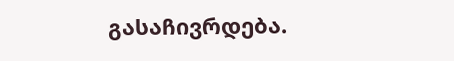გასაჩივრდება.